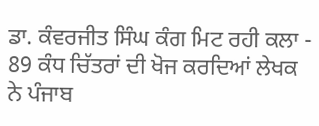ਡਾ. ਕੰਵਰਜੀਤ ਸਿੰਘ ਕੰਗ ਮਿਟ ਰਹੀ ਕਲਾ - 89 ਕੰਧ ਚਿੱਤਰਾਂ ਦੀ ਖੋਜ ਕਰਦਿਆਂ ਲੇਖਕ ਨੇ ਪੰਜਾਬ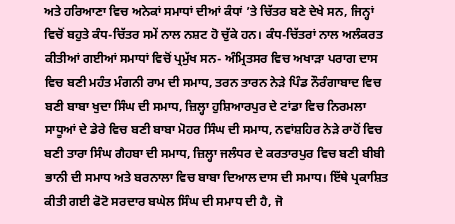ਅਤੇ ਹਰਿਆਣਾ ਵਿਚ ਅਨੇਕਾਂ ਸਮਾਧਾਂ ਦੀਆਂ ਕੰਧਾਂ ’ਤੇ ਚਿੱਤਰ ਬਣੇ ਦੇਖੇ ਸਨ, ਜਿਨ੍ਹਾਂ ਵਿਚੋਂ ਬਹੁਤੇ ਕੰਧ-ਚਿੱਤਰ ਸਮੇਂ ਨਾਲ ਨਸ਼ਟ ਹੋ ਚੁੱਕੇ ਹਨ। ਕੰਧ-ਚਿੱਤਰਾਂ ਨਾਲ ਅਲੰਕਰਤ ਕੀਤੀਆਂ ਗਈਆਂ ਸਮਾਧਾਂ ਵਿਚੋਂ ਪ੍ਰਮੁੱਖ ਸਨ- ਅੰਮ੍ਰਿਤਸਰ ਵਿਚ ਅਖਾੜਾ ਪਰਾਗ ਦਾਸ ਵਿਚ ਬਣੀ ਮਹੰਤ ਮੰਗਨੀ ਰਾਮ ਦੀ ਸਮਾਧ, ਤਰਨ ਤਾਰਨ ਨੇੜੇ ਪਿੰਡ ਨੌਰੰਗਾਬਾਦ ਵਿਚ ਬਣੀ ਬਾਬਾ ਖੁਦਾ ਸਿੰਘ ਦੀ ਸਮਾਧ, ਜ਼ਿਲ੍ਹਾ ਹੁਸ਼ਿਆਰਪੁਰ ਦੇ ਟਾਂਡਾ ਵਿਚ ਨਿਰਮਲਾ ਸਾਧੂਆਂ ਦੇ ਡੇਰੇ ਵਿਚ ਬਣੀ ਬਾਬਾ ਮੋਹਰ ਸਿੰਘ ਦੀ ਸਮਾਧ, ਨਵਾਂਸ਼ਹਿਰ ਨੇੜੇ ਰਾਹੋਂ ਵਿਚ ਬਣੀ ਤਾਰਾ ਸਿੰਘ ਗੈਹਬਾ ਦੀ ਸਮਾਧ, ਜ਼ਿਲ੍ਹਾ ਜਲੰਧਰ ਦੇ ਕਰਤਾਰਪੁਰ ਵਿਚ ਬਣੀ ਬੀਬੀ ਭਾਨੀ ਦੀ ਸਮਾਧ ਅਤੇ ਬਰਨਾਲਾ ਵਿਚ ਬਾਬਾ ਦਿਆਲ ਦਾਸ ਦੀ ਸਮਾਧ। ਇੱਥੇ ਪ੍ਰਕਾਸ਼ਿਤ ਕੀਤੀ ਗਈ ਫੋਟੋ ਸਰਦਾਰ ਬਘੇਲ ਸਿੰਘ ਦੀ ਸਮਾਧ ਦੀ ਹੈ, ਜੋ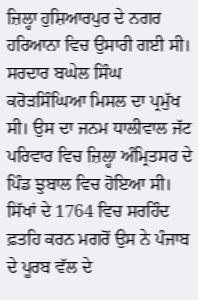ਜ਼ਿਲ੍ਹਾ ਹੁਸ਼ਿਆਰਪੁਰ ਦੇ ਨਗਰ ਹਰਿਆਨਾ ਵਿਚ ਉਸਾਰੀ ਗਈ ਸੀ। ਸਰਦਾਰ ਬਘੇਲ ਸਿੰਘ ਕਰੋੜਸਿੰਘਿਆ ਮਿਸਲ ਦਾ ਪ੍ਰਮੁੱਖ ਸੀ। ਉਸ ਦਾ ਜਨਮ ਧਾਲੀਵਾਲ ਜੱਟ ਪਰਿਵਾਰ ਵਿਚ ਜ਼ਿਲ੍ਹਾ ਅੰਮ੍ਰਿਤਸਰ ਦੇ ਪਿੰਡ ਝੁਬਾਲ ਵਿਚ ਹੋਇਆ ਸੀ। ਸਿੱਖਾਂ ਦੇ 1764 ਵਿਚ ਸਰਹਿੰਦ ਫ਼ਤਹਿ ਕਰਨ ਮਗਰੋਂ ਉਸ ਨੇ ਪੰਜਾਬ ਦੇ ਪੂਰਬ ਵੱਲ ਦੇ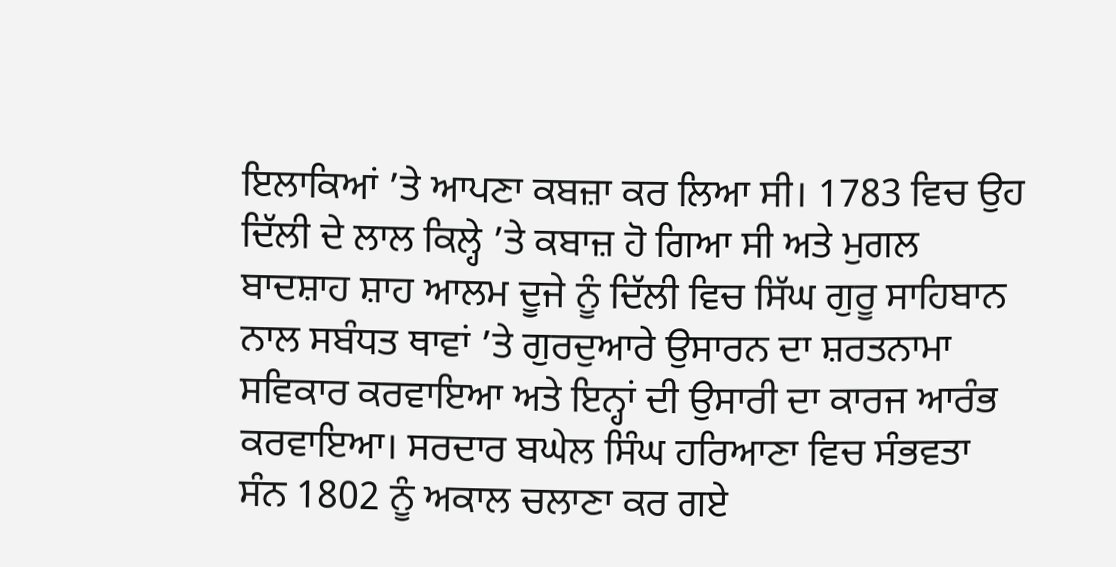ਇਲਾਕਿਆਂ ’ਤੇ ਆਪਣਾ ਕਬਜ਼ਾ ਕਰ ਲਿਆ ਸੀ। 1783 ਵਿਚ ਉਹ ਦਿੱਲੀ ਦੇ ਲਾਲ ਕਿਲ੍ਹੇ ’ਤੇ ਕਬਾਜ਼ ਹੋ ਗਿਆ ਸੀ ਅਤੇ ਮੁਗਲ ਬਾਦਸ਼ਾਹ ਸ਼ਾਹ ਆਲਮ ਦੂਜੇ ਨੂੰ ਦਿੱਲੀ ਵਿਚ ਸਿੱਘ ਗੁਰੂ ਸਾਹਿਬਾਨ ਨਾਲ ਸਬੰਧਤ ਥਾਵਾਂ ’ਤੇ ਗੁਰਦੁਆਰੇ ਉਸਾਰਨ ਦਾ ਸ਼ਰਤਨਾਮਾ ਸਵਿਕਾਰ ਕਰਵਾਇਆ ਅਤੇ ਇਨ੍ਹਾਂ ਦੀ ਉਸਾਰੀ ਦਾ ਕਾਰਜ ਆਰੰਭ ਕਰਵਾਇਆ। ਸਰਦਾਰ ਬਘੇਲ ਸਿੰਘ ਹਰਿਆਣਾ ਵਿਚ ਸੰਭਵਤਾ ਸੰਨ 1802 ਨੂੰ ਅਕਾਲ ਚਲਾਣਾ ਕਰ ਗਏ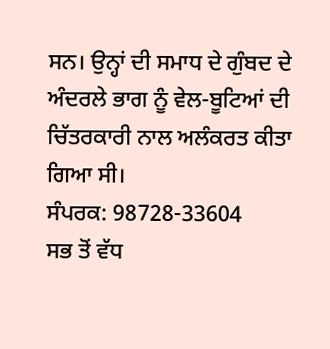ਸਨ। ਉਨ੍ਹਾਂ ਦੀ ਸਮਾਧ ਦੇ ਗੁੰਬਦ ਦੇ ਅੰਦਰਲੇ ਭਾਗ ਨੂੰ ਵੇਲ-ਬੂਟਿਆਂ ਦੀ ਚਿੱਤਰਕਾਰੀ ਨਾਲ ਅਲੰਕਰਤ ਕੀਤਾ ਗਿਆ ਸੀ।
ਸੰਪਰਕ: 98728-33604
ਸਭ ਤੋਂ ਵੱਧ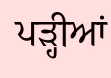ਪੜ੍ਹੀਆਂ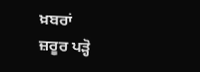ਖ਼ਬਰਾਂ
ਜ਼ਰੂਰ ਪੜ੍ਹੋ